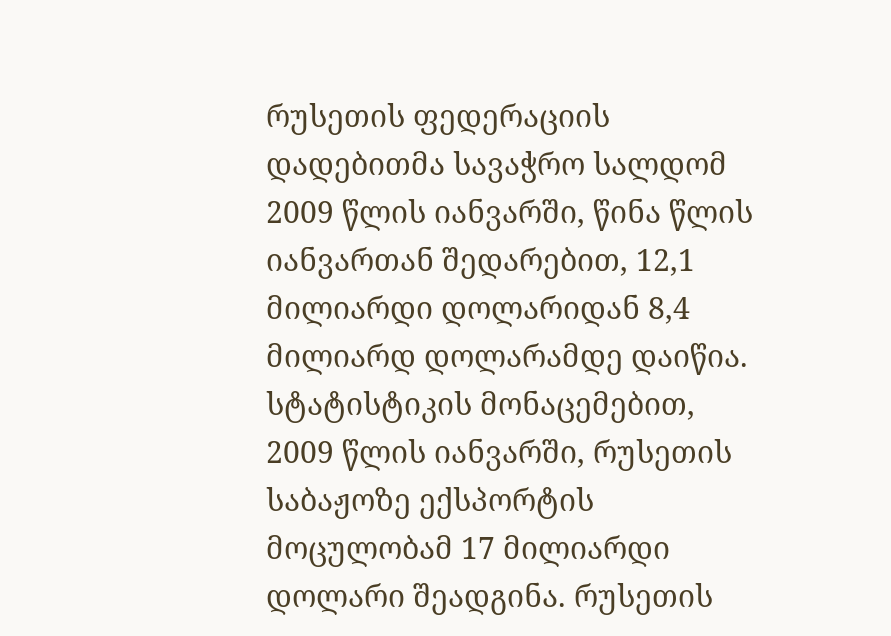რუსეთის ფედერაციის დადებითმა სავაჭრო სალდომ 2009 წლის იანვარში, წინა წლის იანვართან შედარებით, 12,1 მილიარდი დოლარიდან 8,4 მილიარდ დოლარამდე დაიწია. სტატისტიკის მონაცემებით, 2009 წლის იანვარში, რუსეთის საბაჟოზე ექსპორტის მოცულობამ 17 მილიარდი დოლარი შეადგინა. რუსეთის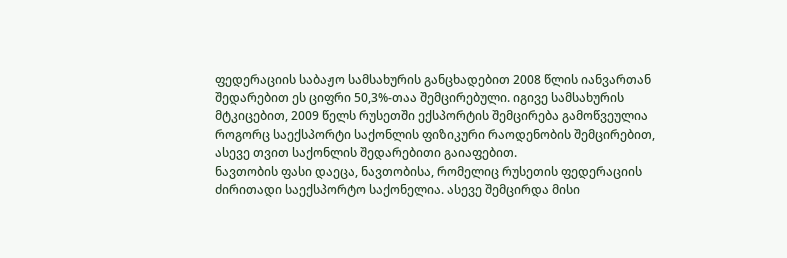ფედერაციის საბაჟო სამსახურის განცხადებით 2008 წლის იანვართან შედარებით ეს ციფრი 50,3%-თაა შემცირებული. იგივე სამსახურის მტკიცებით, 2009 წელს რუსეთში ექსპორტის შემცირება გამოწვეულია როგორც საექსპორტი საქონლის ფიზიკური რაოდენობის შემცირებით, ასევე თვით საქონლის შედარებითი გაიაფებით.
ნავთობის ფასი დაეცა, ნავთობისა, რომელიც რუსეთის ფედერაციის ძირითადი საექსპორტო საქონელია. ასევე შემცირდა მისი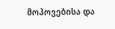მოპოვებისა და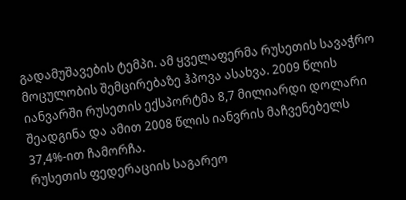გადამუშავების ტემპი. ამ ყველაფერმა რუსეთის სავაჭრო მოცულობის შემცირებაზე ჰპოვა ასახვა. 2009 წლის იანვარში რუსეთის ექსპორტმა 8,7 მილიარდი დოლარი შეადგინა და ამით 2008 წლის იანვრის მაჩვენებელს 37,4%-ით ჩამორჩა.
რუსეთის ფედერაციის საგარეო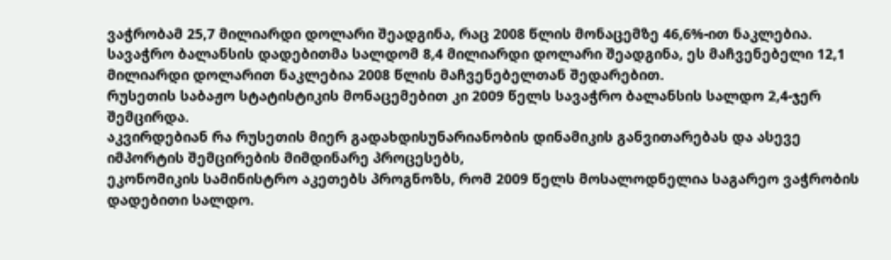ვაჭრობამ 25,7 მილიარდი დოლარი შეადგინა, რაც 2008 წლის მონაცემზე 46,6%-ით ნაკლებია. სავაჭრო ბალანსის დადებითმა სალდომ 8,4 მილიარდი დოლარი შეადგინა, ეს მაჩვენებელი 12,1 მილიარდი დოლარით ნაკლებია 2008 წლის მაჩვენებელთან შედარებით.
რუსეთის საბაჟო სტატისტიკის მონაცემებით კი 2009 წელს სავაჭრო ბალანსის სალდო 2,4-ჯერ შემცირდა.
აკვირდებიან რა რუსეთის მიერ გადახდისუნარიანობის დინამიკის განვითარებას და ასევე იმპორტის შემცირების მიმდინარე პროცესებს,
ეკონომიკის სამინისტრო აკეთებს პროგნოზს, რომ 2009 წელს მოსალოდნელია საგარეო ვაჭრობის დადებითი სალდო.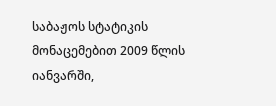საბაჟოს სტატიკის მონაცემებით 2009 წლის იანვარში,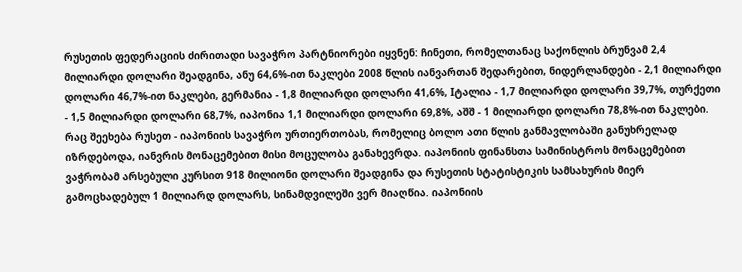რუსეთის ფედერაციის ძირითადი სავაჭრო პარტნიორები იყვნენ: ჩინეთი, რომელთანაც საქონლის ბრუნვამ 2,4 მილიარდი დოლარი შეადგინა, ანუ 64,6%-ით ნაკლები 2008 წლის იანვართან შედარებით, ნიდერლანდები - 2,1 მილიარდი დოლარი 46,7%-ით ნაკლები, გერმანია - 1,8 მილიარდი დოლარი 41,6%, Iტალია - 1,7 მილიარდი დოლარი 39,7%, თურქეთი - 1,5 მილიარდი დოლარი 68,7%, იაპონია 1,1 მილიარდი დოლარი 69,8%, აშშ - 1 მილიარდი დოლარი 78,8%-ით ნაკლები.
რაც შეეხება რუსეთ - იაპონიის სავაჭრო ურთიერთობას, რომელიც ბოლო ათი წლის განმავლობაში განუხრელად იზრდებოდა, იანვრის მონაცემებით მისი მოცულობა განახევრდა. იაპონიის ფინანსთა სამინისტროს მონაცემებით ვაჭრობამ არსებული კურსით 918 მილიონი დოლარი შეადგინა და რუსეთის სტატისტიკის სამსახურის მიერ გამოცხადებულ 1 მილიარდ დოლარს, სინამდვილეში ვერ მიაღწია. იაპონიის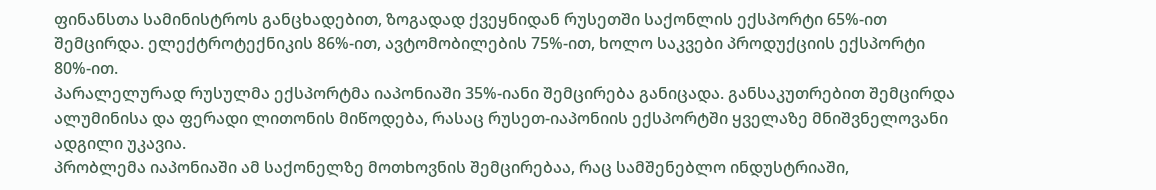ფინანსთა სამინისტროს განცხადებით, ზოგადად ქვეყნიდან რუსეთში საქონლის ექსპორტი 65%-ით შემცირდა. ელექტროტექნიკის 86%-ით, ავტომობილების 75%-ით, ხოლო საკვები პროდუქციის ექსპორტი 80%-ით.
პარალელურად რუსულმა ექსპორტმა იაპონიაში 35%-იანი შემცირება განიცადა. განსაკუთრებით შემცირდა ალუმინისა და ფერადი ლითონის მიწოდება, რასაც რუსეთ-იაპონიის ექსპორტში ყველაზე მნიშვნელოვანი ადგილი უკავია.
პრობლემა იაპონიაში ამ საქონელზე მოთხოვნის შემცირებაა, რაც სამშენებლო ინდუსტრიაში,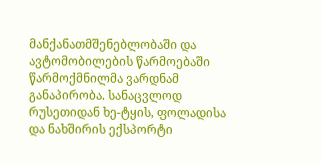მანქანათმშენებლობაში და ავტომობილების წარმოებაში წარმოქმნილმა ვარდნამ განაპირობა. სანაცვლოდ რუსეთიდან ხე-ტყის, ფოლადისა და ნახშირის ექსპორტი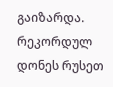გაიზარდა.
რეკორდულ დონეს რუსეთ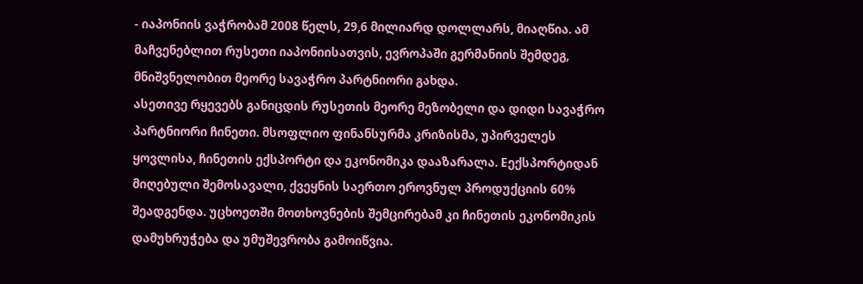- იაპონიის ვაჭრობამ 2008 წელს, 29,6 მილიარდ დოლლარს, მიაღწია. ამ მაჩვენებლით რუსეთი იაპონიისათვის, ევროპაში გერმანიის შემდეგ, მნიშვნელობით მეორე სავაჭრო პარტნიორი გახდა.
ასეთივე რყევებს განიცდის რუსეთის მეორე მეზობელი და დიდი სავაჭრო პარტნიორი ჩინეთი. მსოფლიო ფინანსურმა კრიზისმა, უპირველეს ყოვლისა, ჩინეთის ექსპორტი და ეკონომიკა დააზარალა. Eექსპორტიდან მიღებული შემოსავალი, ქვეყნის საერთო ეროვნულ პროდუქციის 60% შეადგენდა. უცხოეთში მოთხოვნების შემცირებამ კი ჩინეთის ეკონომიკის დამუხრუჭება და უმუშევრობა გამოიწვია.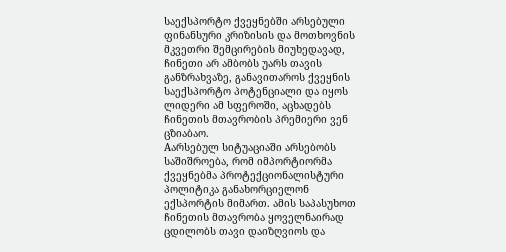საექსპორტო ქვეყნებში არსებული ფინანსური კრიზისის და მოთხოვნის მკვეთრი შემცირების მიუხედავად, ჩინეთი არ ამბობს უარს თავის განზრახვაზე, განავითაროს ქვეყნის საექსპორტო პოტენციალი და იყოს ლიდერი ამ სფეროში, აცხადებს ჩინეთის მთავრობის პრემიერი ვენ ცზიაბაო.
Aარსებულ სიტუაციაში არსებობს საშიშროება, რომ იმპორტიორმა ქვეყნებმა პროტექციონალისტური პოლიტიკა განახორციელონ ექსპორტის მიმართ. ამის საპასუხოთ ჩინეთის მთავრობა ყოველნაირად ცდილობს თავი დაიზღვიოს და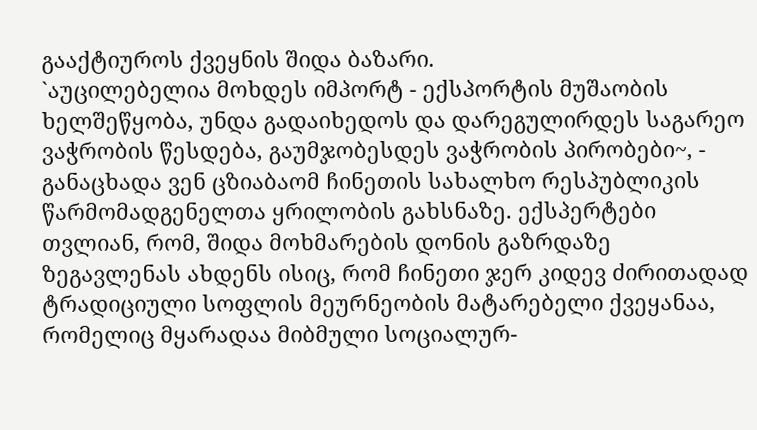გააქტიუროს ქვეყნის შიდა ბაზარი.
`აუცილებელია მოხდეს იმპორტ - ექსპორტის მუშაობის ხელშეწყობა, უნდა გადაიხედოს და დარეგულირდეს საგარეო ვაჭრობის წესდება, გაუმჯობესდეს ვაჭრობის პირობები~, - განაცხადა ვენ ცზიაბაომ ჩინეთის სახალხო რესპუბლიკის წარმომადგენელთა ყრილობის გახსნაზე. ექსპერტები თვლიან, რომ, შიდა მოხმარების დონის გაზრდაზე ზეგავლენას ახდენს ისიც, რომ ჩინეთი ჯერ კიდევ ძირითადად ტრადიციული სოფლის მეურნეობის მატარებელი ქვეყანაა, რომელიც მყარადაა მიბმული სოციალურ-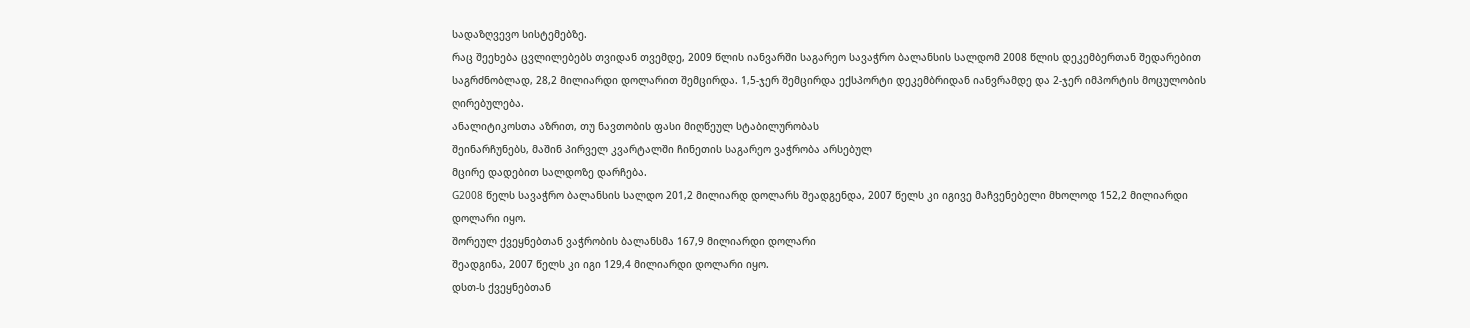სადაზღვევო სისტემებზე.
რაც შეეხება ცვლილებებს თვიდან თვემდე, 2009 წლის იანვარში საგარეო სავაჭრო ბალანსის სალდომ 2008 წლის დეკემბერთან შედარებით საგრძნობლად, 28,2 მილიარდი დოლარით შემცირდა. 1,5-ჯერ შემცირდა ექსპორტი დეკემბრიდან იანვრამდე და 2-ჯერ იმპორტის მოცულობის ღირებულება.
ანალიტიკოსთა აზრით, თუ ნავთობის ფასი მიღწეულ სტაბილურობას
შეინარჩუნებს, მაშინ პირველ კვარტალში ჩინეთის საგარეო ვაჭრობა არსებულ
მცირე დადებით სალდოზე დარჩება.
G2008 წელს სავაჭრო ბალანსის სალდო 201,2 მილიარდ დოლარს შეადგენდა, 2007 წელს კი იგივე მაჩვენებელი მხოლოდ 152,2 მილიარდი დოლარი იყო.
შორეულ ქვეყნებთან ვაჭრობის ბალანსმა 167,9 მილიარდი დოლარი
შეადგინა, 2007 წელს კი იგი 129,4 მილიარდი დოლარი იყო.
დსთ-ს ქვეყნებთან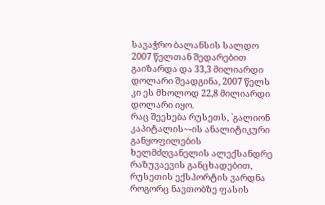სავაჭრო ბალანსის სალდო 2007 წელთან შედარებით გაიზარდა და 33,3 მილიარდი დოლარი შეადგინა, 2007 წელს კი ეს მხოლოდ 22,8 მილიარდი დოლარი იყო.
რაც შეეხება რუსეთს, `გალიონ კაპიტალის~-ის ანალიტიკური განყოფილების ხელმძღვანელის ალექსანდრე რაზუვაევის განცხადებით, რუსეთის ექსპორტის ვარდნა როგორც ნავთობზე ფასის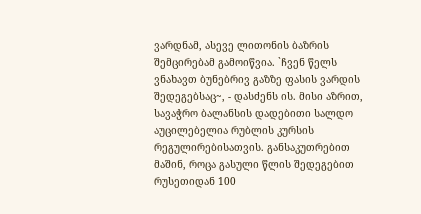ვარდნამ, ასევე ლითონის ბაზრის შემცირებამ გამოიწვია. `ჩვენ წელს ვნახავთ ბუნებრივ გაზზე ფასის ვარდის შედეგებსაც~, - დასძენს ის. მისი აზრით, სავაჭრო ბალანსის დადებითი სალდო აუცილებელია რუბლის კურსის რეგულირებისათვის. განსაკუთრებით მაშინ, როცა გასული წლის შედეგებით რუსეთიდან 100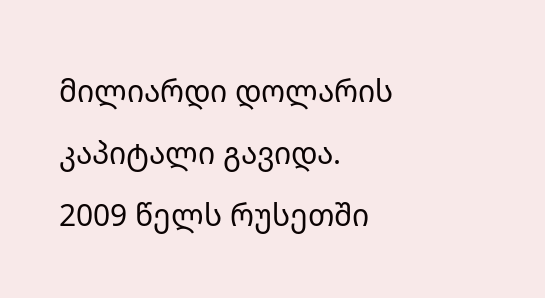მილიარდი დოლარის კაპიტალი გავიდა.
2009 წელს რუსეთში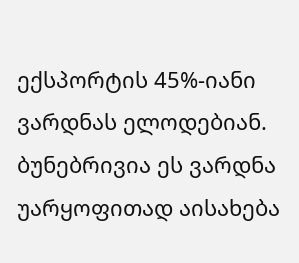ექსპორტის 45%-იანი ვარდნას ელოდებიან. ბუნებრივია ეს ვარდნა უარყოფითად აისახება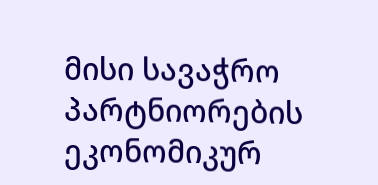მისი სავაჭრო პარტნიორების ეკონომიკურ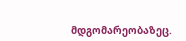მდგომარეობაზეც.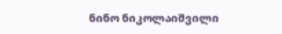ნინო ნიკოლაიშვილი